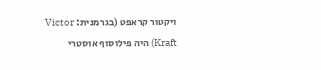ויקטור קראפט (בגרמנית: Victor Kraft) היה פילוסוף אוסטרי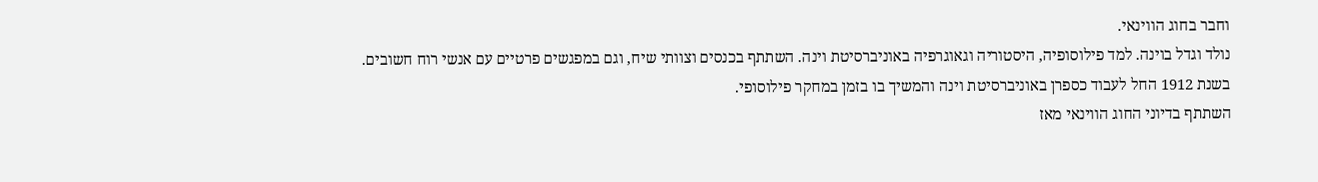וחבר בחוג הווינאי.
נולד וגדל בוינה. למד פילוסופיה, היסטוריה וגאוגרפיה באוניברסיטת וינה. השתתף בכנסים וצוותי שיח, וגם במפגשים פרטיים עם אנשי רוח חשובים.
בשנת 1912 החל לעבוד כספרן באוניברסיטת וינה והמשיך בו בזמן במחקר פילוסופי.
השתתף בדיוני החוג הווינאי מאז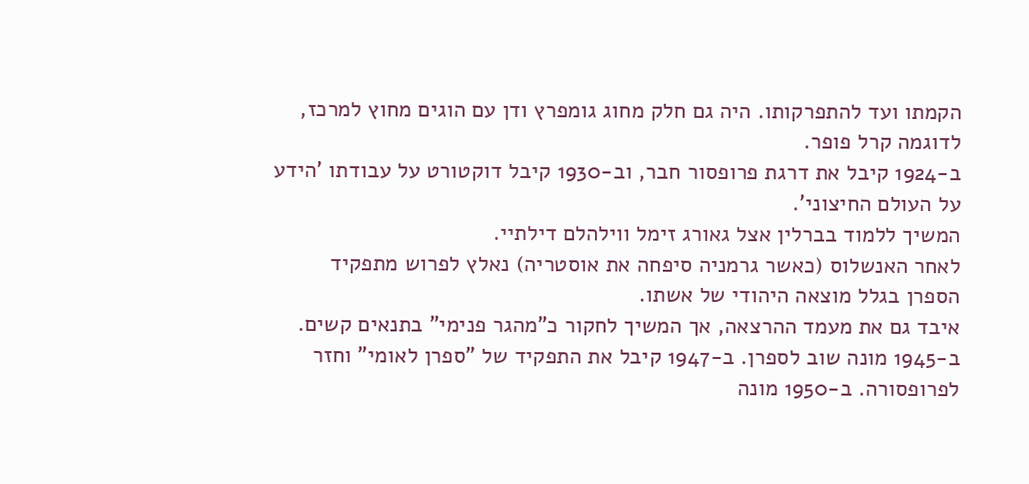הקמתו ועד להתפרקותו. היה גם חלק מחוג גומפרץ ודן עם הוגים מחוץ למרכז, לדוגמה קרל פופר.
ב-1924 קיבל את דרגת פרופסור חבר, וב-1930 קיבל דוקטורט על עבודתו 'הידע על העולם החיצוני'.
המשיך ללמוד בברלין אצל גאורג זימל ווילהלם דילתיי.
לאחר האנשלוס (כאשר גרמניה סיפחה את אוסטריה) נאלץ לפרוש מתפקיד הספרן בגלל מוצאה היהודי של אשתו.
איבד גם את מעמד ההרצאה, אך המשיך לחקור כ"מהגר פנימי" בתנאים קשים.
ב-1945 מונה שוב לספרן. ב-1947 קיבל את התפקיד של "ספרן לאומי" וחזר לפרופסורה. ב-1950 מונה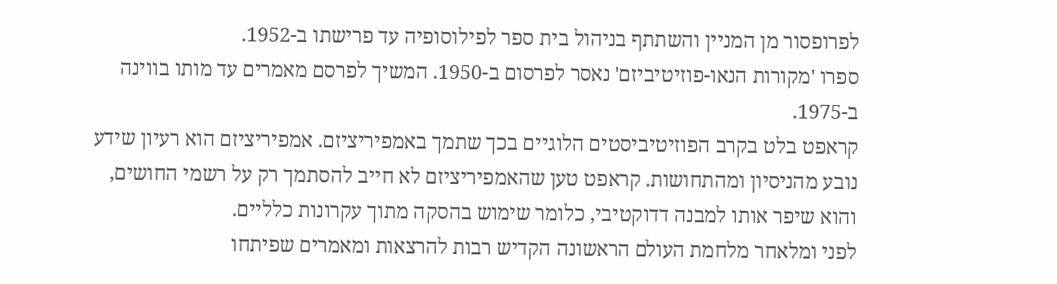לפרופסור מן המניין והשתתף בניהול בית ספר לפילוסופיה עד פרישתו ב-1952.
ספרו 'מקורות הנאו-פוזיטיביזם' נאסר לפרסום ב-1950. המשיך לפרסם מאמרים עד מותו בווינה ב-1975.
קראפט בלט בקרב הפוזיטיביסטים הלוגיים בכך שתמך באמפיריציזם. אמפיריציזם הוא רעיון שידע נובע מהניסיון ומהתחושות. קראפט טען שהאמפיריציזם לא חייב להסתמך רק על רשמי החושים, והוא שיפר אותו למבנה דדוקטיבי, כלומר שימוש בהסקה מתוך עקרונות כלליים.
לפני ומלאחר מלחמת העולם הראשונה הקדיש רבות להרצאות ומאמרים שפיתחו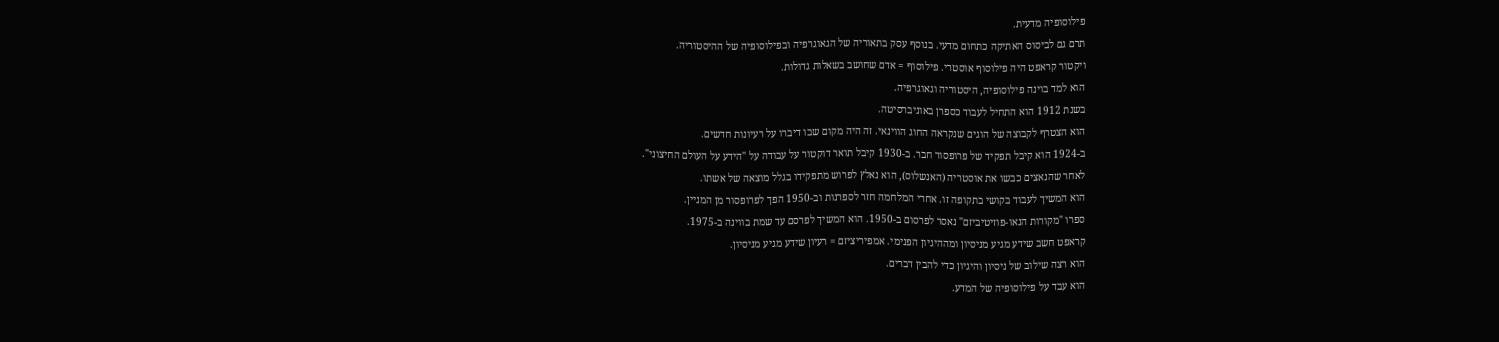פילוסופיה מדעית.
תרם גם לביסוס האתיקה כתחום מדעי. בנוסף עסק בתאוריה של הגאוגרפיה ובפילוסופיה של ההיסטוריה.
ויקטור קראפט היה פילוסוף אוסטרי. פילוסוף = אדם שחושב בשאלות גדולות.
הוא למד בוינה פילוסופיה, היסטוריה וגאוגרפיה.
בשנת 1912 הוא התחיל לעבוד כספרן באוניברסיטה.
הוא הצטרף לקבוצה של הוגים שנקראה החוג הווינאי. זה היה מקום שבו דיברו על רעיונות חדשים.
ב-1924 הוא קיבל תפקיד של פרופסור חבר. ב-1930 קיבל תואר דוקטור על עבודה על "הידע על העולם החיצוני".
לאחר שהנאצים כבשו את אוסטריה (האנשלוס), הוא נאלץ לפרוש מתפקידו בגלל מוצאה של אשתו.
הוא המשיך לעבוד בקושי בתקופה זו. אחרי המלחמה חזר לספרנות וב-1950 הפך לפרופסור מן המניין.
ספרו "מקורות הנאו-פוזיטיביזם" נאסר לפרסום ב-1950. הוא המשיך לפרסם עד שמת בווינה ב-1975.
קראפט חשב שידע מגיע מניסיון ומההיגיון הפנימי. אמפיריציזם = רעיון שידע מגיע מניסיון.
הוא רצה שילוב של ניסיון והיגיון כדי להבין דברים.
הוא עבד על פילוסופיה של המדע.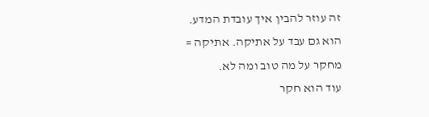זה עוזר להבין איך עובדת המדע.
הוא גם עבד על אתיקה. אתיקה = מחקר על מה טוב ומה לא.
עוד הוא חקר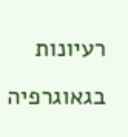רעיונות בגאוגרפיה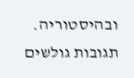ובהיסטוריה.
תגובות גולשים